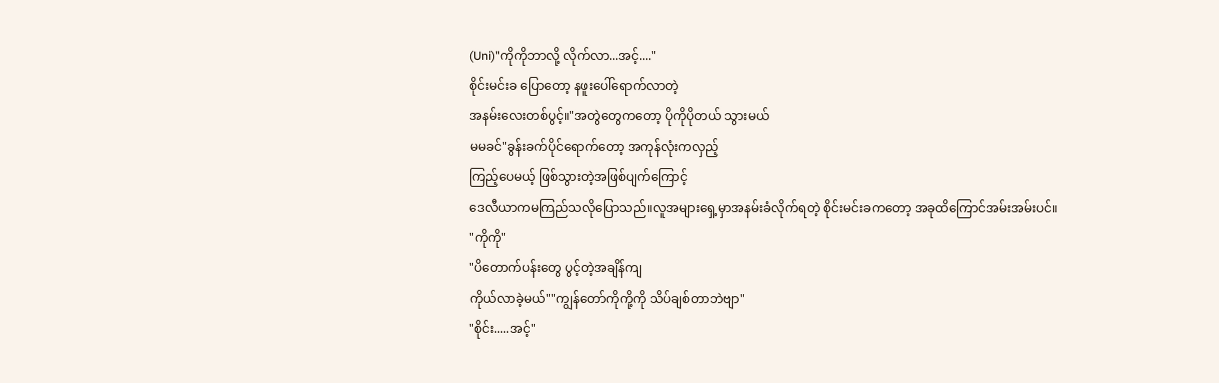(Uni)"ကိုကိုဘာလို့ လိုက်လာ...အင့်...."
စိုင်းမင်းခ ပြောတော့ နဖူးပေါ်ရောက်လာတဲ့
အနမ်းလေးတစ်ပွင့်။"အတွဲတွေကတော့ ပိုကိုပိုတယ် သွားမယ်
မမခင်"ခွန်းခက်ပိုင်ရောက်တော့ အကုန်လုံးကလှည့်
ကြည့်ပေမယ့် ဖြစ်သွားတဲ့အဖြစ်ပျက်ကြောင့်
ဒေလီယာကမကြည်သလိုပြောသည်။လူအများရှေ့မှာအနမ်းခံလိုက်ရတဲ့ စိုင်းမင်းခကတော့ အခုထိကြောင်အမ်းအမ်းပင်။
"ကိုကို"
"ပိတောက်ပန်းတွေ ပွင့်တဲ့အချိန်ကျ
ကိုယ်လာခဲ့မယ်""ကျွန်တော်ကိုကို့ကို သိပ်ချစ်တာဘဲဗျာ"
"စိုင်း.....အင့်"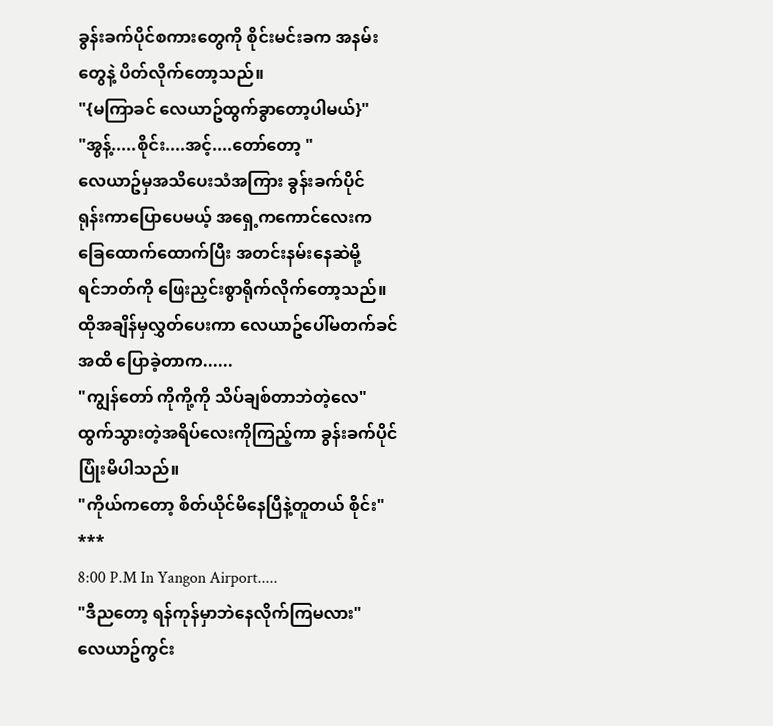ခွန်းခက်ပိုင်စကားတွေကို စိုင်းမင်းခက အနမ်းတွေနဲ့ ပိတ်လိုက်တော့သည်။
"{မကြာခင် လေယာဥ်ထွက်ခွာတော့ပါမယ်}"
"အွန့်.....စိုင်း....အင့်....တော်တော့ "
လေယာဥ်မှအသိပေးသံအကြား ခွန်းခက်ပိုင်
ရုန်းကာပြောပေမယ့် အရှေ့ကကောင်လေးက ခြေထောက်ထောက်ပြီး အတင်းနမ်းနေဆဲမို့
ရင်ဘတ်ကို ဖြေးညှင်းစွာရိုက်လိုက်တော့သည်။ထိုအချိန်မှလွှတ်ပေးကာ လေယာဥ်ပေါ်မတက်ခင်အထိ ပြောခဲ့တာက......
"ကျွန်တော် ကိုကို့ကို သိပ်ချစ်တာဘဲတဲ့လေ"
ထွက်သွားတဲ့အရိပ်လေးကိုကြည့်ကာ ခွန်းခက်ပိုင်ပြုံးမိပါသည်။
"ကိုယ်ကတော့ စိတ်ယိုင်မိနေပြီနဲ့တူတယ် စိုင်း"
***
8:00 P.M In Yangon Airport.....
"ဒီညတော့ ရန်ကုန်မှာဘဲနေလိုက်ကြမလား"
လေယာဥ်ကွင်း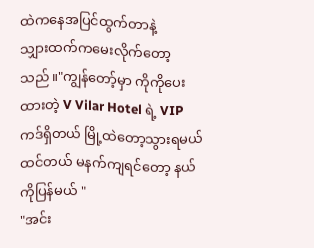ထဲကနေအပြင်ထွက်တာနဲ့
သျှားထက်ကမေးလိုက်တော့သည်။"ကျွန်တော့်မှာ ကိုကိုပေးထားတဲ့ V Vilar Hotel ရဲ့ VIP ကဒ်ရှိတယ် မြို့ထဲတော့သွားရမယ်ထင်တယ် မနက်ကျရင်တော့ နယ်ကိုပြန်မယ် "
"အင်း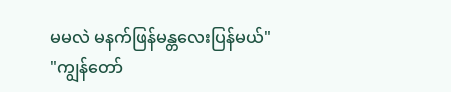မမလဲ မနက်ဖြန်မန္တလေးပြန်မယ်"
"ကျွန်တော်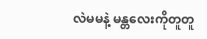လဲမမနဲ့ မန္တလေးကိုတူတူ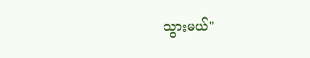သွားမယ်"